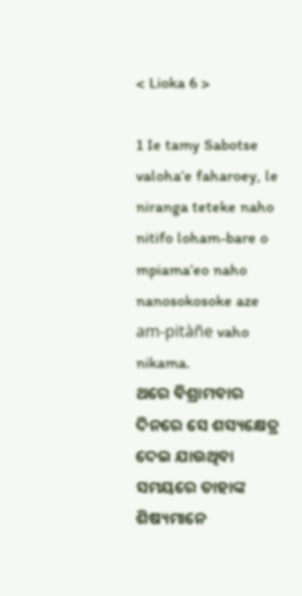< Lioka 6 >

1 Ie tamy Sabotse valoha’e faharoey, le niranga teteke naho nitifo loham-bare o mpiama’eo naho nanosokosoke aze am-pitàñe vaho nikama.
ଥରେ ବିଶ୍ରାମବାର ଦିନରେ ସେ ଶସ୍ୟକ୍ଷେତ୍ର ଦେଇ ଯାଉଥିବା ସମୟରେ ତାହାଙ୍କ ଶିଷ୍ୟମାନେ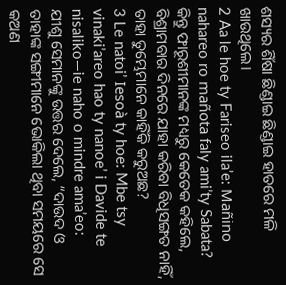ଶସ୍ୟର ଶିଁଷା ଛିଣ୍ଡାଇ ଛିଣ୍ଡାଇ ହାତରେ ମଳି ଖାଉଥିଲେ।
2 Aa le hoe ty Fariseo ila’e: Mañino nahareo ro mañota faly ami’ty Sabata?
କିନ୍ତୁ ଫାରୂଶୀମାନଙ୍କ ମଧ୍ୟରୁ କେତେକ କହିଲେ, ବିଶ୍ରାମବାର ଦିନରେ ଯାହା କରିବା ବିଧିସଙ୍ଗତ ନାହିଁ, ତାହା ତୁମ୍ଭେମାନେ କାହିଁକି କରୁଅଛ?
3 Le natoi’ Iesoà ty hoe: Mbe tsy vinaki’areo hao ty nanoe’ i Davide te nisaliko—ie naho o mindre ama’eo:
ଯୀଶୁ ସେମାନଙ୍କୁ ଉତ୍ତର ଦେଲେ, “ଦାଉଦ ଓ ତାହାଙ୍କ ସଙ୍ଗୀମାନେ ଭୋକିଲା ଥିବା ସମୟରେ ସେ କଅଣ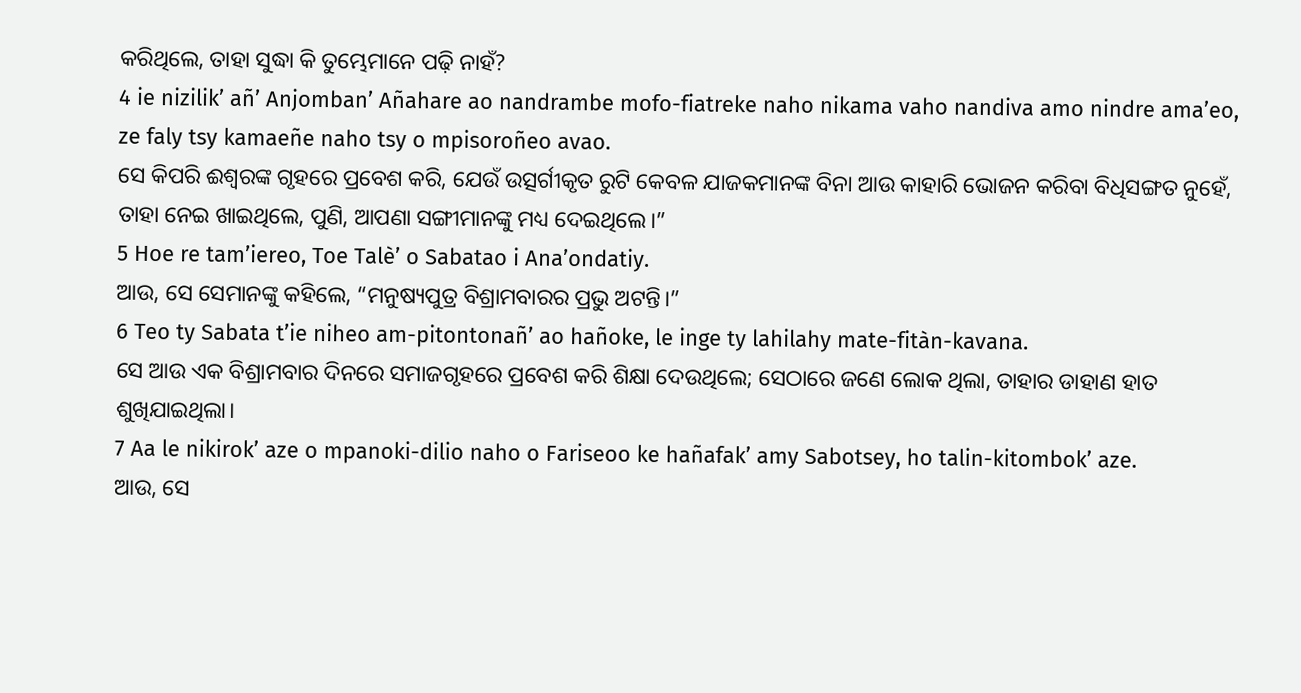କରିଥିଲେ, ତାହା ସୁଦ୍ଧା କି ତୁମ୍ଭେମାନେ ପଢ଼ି ନାହଁ?
4 ie nizilik’ añ’ Anjomban’ Añahare ao nandrambe mofo-fiatreke naho nikama vaho nandiva amo nindre ama’eo, ze faly tsy kamaeñe naho tsy o mpisoroñeo avao.
ସେ କିପରି ଈଶ୍ବରଙ୍କ ଗୃହରେ ପ୍ରବେଶ କରି, ଯେଉଁ ଉତ୍ସର୍ଗୀକୃତ ରୁଟି କେବଳ ଯାଜକମାନଙ୍କ ବିନା ଆଉ କାହାରି ଭୋଜନ କରିବା ବିଧିସଙ୍ଗତ ନୁହେଁ, ତାହା ନେଇ ଖାଇଥିଲେ, ପୁଣି, ଆପଣା ସଙ୍ଗୀମାନଙ୍କୁ ମଧ୍ୟ ଦେଇଥିଲେ।”
5 Hoe re tam’iereo, Toe Talè’ o Sabatao i Ana’ondatiy.
ଆଉ, ସେ ସେମାନଙ୍କୁ କହିଲେ, “ମନୁଷ୍ୟପୁତ୍ର ବିଶ୍ରାମବାରର ପ୍ରଭୁ ଅଟନ୍ତି।”
6 Teo ty Sabata t’ie niheo am-pitontonañ’ ao hañoke, le inge ty lahilahy mate-fitàn-kavana.
ସେ ଆଉ ଏକ ବିଶ୍ରାମବାର ଦିନରେ ସମାଜଗୃହରେ ପ୍ରବେଶ କରି ଶିକ୍ଷା ଦେଉଥିଲେ; ସେଠାରେ ଜଣେ ଲୋକ ଥିଲା, ତାହାର ଡାହାଣ ହାତ ଶୁଖିଯାଇଥିଲା।
7 Aa le nikirok’ aze o mpanoki-dilio naho o Fariseoo ke hañafak’ amy Sabotsey, ho talin-kitombok’ aze.
ଆଉ, ସେ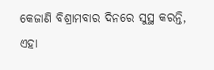କେଜାଣି ବିଶ୍ରାମବାର ଦିନରେ ସୁସ୍ଥ କରନ୍ତି, ଏହା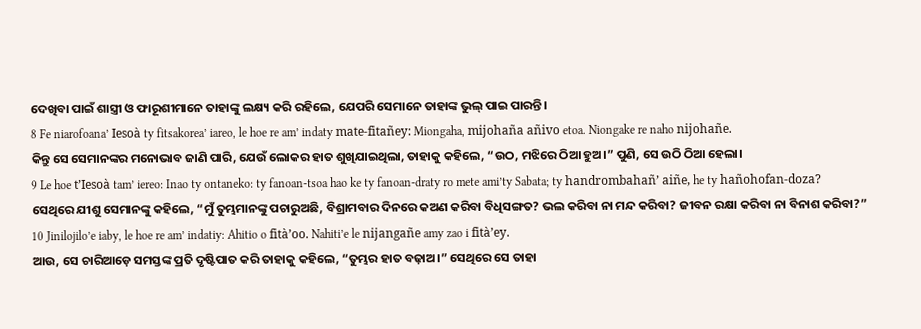ଦେଖିବା ପାଇଁ ଶାସ୍ତ୍ରୀ ଓ ଫାରୂଶୀମାନେ ତାହାଙ୍କୁ ଲକ୍ଷ୍ୟ କରି ରହିଲେ, ଯେପରି ସେମାନେ ତାହାଙ୍କ ଭୁଲ୍ ପାଇ ପାରନ୍ତି।
8 Fe niarofoana’ Iesoà ty fitsakorea’ iareo, le hoe re am’ indaty mate-fitañey: Miongaha, mijohaña añivo etoa. Niongake re naho nijohañe.
କିନ୍ତୁ ସେ ସେମାନଙ୍କର ମନୋଭାବ ଜାଣି ପାରି, ଯେଉଁ ଲୋକର ହାତ ଶୁଖିଯାଇଥିଲା, ତାହାକୁ କହିଲେ, “ଉଠ, ମଝିରେ ଠିଆ ହୁଅ।” ପୁଣି, ସେ ଉଠି ଠିଆ ହେଲା।
9 Le hoe t’Iesoà tam’ iereo: Inao ty ontaneko: ty fanoan-tsoa hao ke ty fanoan-draty ro mete ami’ty Sabata; ty handrombahañ’ aiñe, he ty hañohofan-doza?
ସେଥିରେ ଯୀଶୁ ସେମାନଙ୍କୁ କହିଲେ, “ମୁଁ ତୁମ୍ଭମାନଙ୍କୁ ପଚାରୁଅଛି, ବିଶ୍ରାମବାର ଦିନରେ କଅଣ କରିବା ବିଧିସଙ୍ଗତ? ଭଲ କରିବା ନା ମନ୍ଦ କରିବା? ଜୀବନ ରକ୍ଷା କରିବା ନା ବିନାଶ କରିବା?”
10 Jinilojilo’e iaby, le hoe re am’ indatiy: Ahitio o fità’oo. Nahiti’e le nijangañe amy zao i fità’ey.
ଆଉ, ସେ ଚାରିଆଡ଼େ ସମସ୍ତଙ୍କ ପ୍ରତି ଦୃଷ୍ଟିପାତ କରି ତାହାକୁ କହିଲେ, “ତୁମ୍ଭର ହାତ ବଢ଼ାଅ।” ସେଥିରେ ସେ ତାହା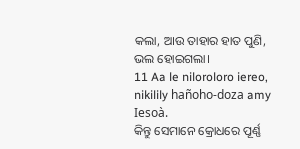କଲା, ଆଉ ତାହାର ହାତ ପୁଣି, ଭଲ ହୋଇଗଲା।
11 Aa le niloroloro iereo, nikilily hañoho-doza amy Iesoà.
କିନ୍ତୁ ସେମାନେ କ୍ରୋଧରେ ପୂର୍ଣ୍ଣ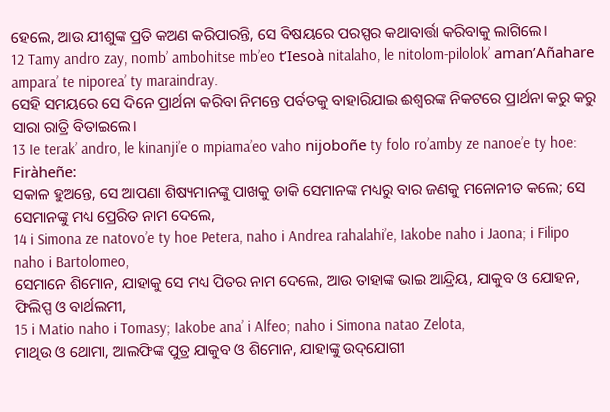ହେଲେ, ଆଉ ଯୀଶୁଙ୍କ ପ୍ରତି କଅଣ କରିପାରନ୍ତି, ସେ ବିଷୟରେ ପରସ୍ପର କଥାବାର୍ତ୍ତା କରିବାକୁ ଲାଗିଲେ।
12 Tamy andro zay, nomb’ ambohitse mb’eo t’Iesoà nitalaho, le nitolom-pilolok’ aman’Añahare ampara’ te niporea’ ty maraindray.
ସେହି ସମୟରେ ସେ ଦିନେ ପ୍ରାର୍ଥନା କରିବା ନିମନ୍ତେ ପର୍ବତକୁ ବାହାରିଯାଇ ଈଶ୍ବରଙ୍କ ନିକଟରେ ପ୍ରାର୍ଥନା କରୁ କରୁ ସାରା ରାତ୍ରି ବିତାଇଲେ।
13 Ie terak’ andro, le kinanji’e o mpiama’eo vaho nijoboñe ty folo ro’amby ze nanoe’e ty hoe: Firàheñe:
ସକାଳ ହୁଅନ୍ତେ, ସେ ଆପଣା ଶିଷ୍ୟମାନଙ୍କୁ ପାଖକୁ ଡାକି ସେମାନଙ୍କ ମଧ୍ୟରୁ ବାର ଜଣକୁ ମନୋନୀତ କଲେ; ସେ ସେମାନଙ୍କୁ ମଧ୍ୟ ପ୍ରେରିତ ନାମ ଦେଲେ,
14 i Simona ze natovo’e ty hoe Petera, naho i Andrea rahalahi’e, Iakobe naho i Jaona; i Filipo naho i Bartolomeo,
ସେମାନେ ଶିମୋନ, ଯାହାକୁ ସେ ମଧ୍ୟ ପିତର ନାମ ଦେଲେ, ଆଉ ତାହାଙ୍କ ଭାଇ ଆନ୍ଦ୍ରିୟ, ଯାକୁବ ଓ ଯୋହନ, ଫିଲିପ୍ପ ଓ ବାର୍ଥଲମୀ,
15 i Matio naho i Tomasy; Iakobe ana’ i Alfeo; naho i Simona natao Zelota,
ମାଥିଉ ଓ ଥୋମା, ଆଲଫିଙ୍କ ପୁତ୍ର ଯାକୁବ ଓ ଶିମୋନ, ଯାହାଙ୍କୁ ଉଦ୍‌ଯୋଗୀ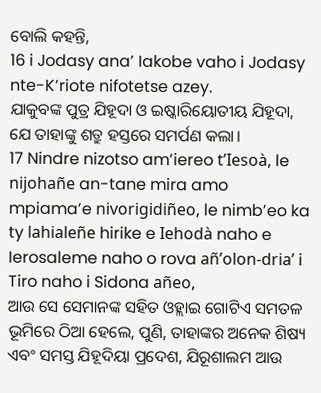ବୋଲି କହନ୍ତି,
16 i Jodasy ana’ Iakobe vaho i Jodasy nte-K’riote nifotetse azey.
ଯାକୁବଙ୍କ ପୁତ୍ର ଯିହୂଦା ଓ ଇଷ୍କାରିୟୋତୀୟ ଯିହୂଦା, ଯେ ତାହାଙ୍କୁ ଶତ୍ରୁ ହସ୍ତରେ ସମର୍ପଣ କଲା।
17 Nindre nizotso am’iereo t’Iesoà, le nijohañe an-tane mira amo mpiama’e nivorigidiñeo, le nimb’eo ka ty lahialeñe hirike e Iehodà naho e Ierosaleme naho o rova añ’olon-dria’ i Tiro naho i Sidona añeo,
ଆଉ ସେ ସେମାନଙ୍କ ସହିତ ଓହ୍ଲାଇ ଗୋଟିଏ ସମତଳ ଭୂମିରେ ଠିଆ ହେଲେ, ପୁଣି, ତାହାଙ୍କର ଅନେକ ଶିଷ୍ୟ ଏବଂ ସମସ୍ତ ଯିହୂଦିୟା ପ୍ରଦେଶ, ଯିରୂଶାଲମ ଆଉ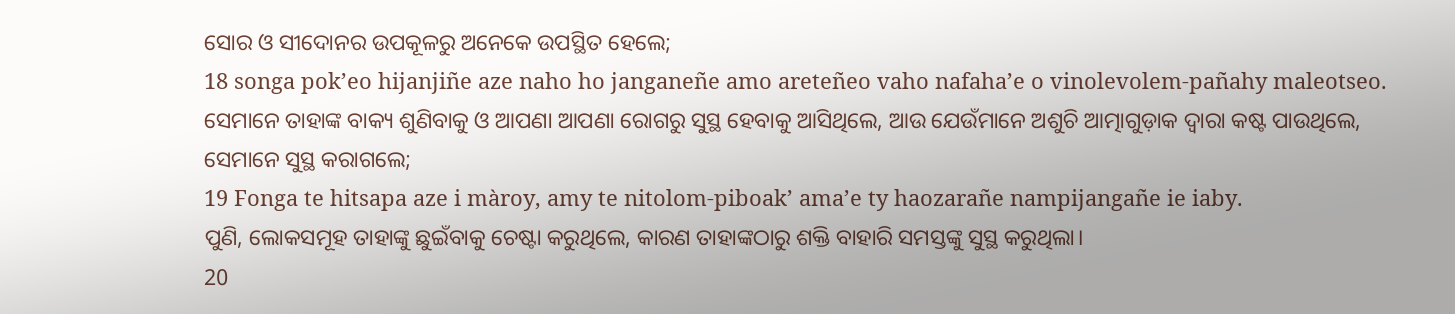ସୋର ଓ ସୀଦୋନର ଉପକୂଳରୁ ଅନେକେ ଉପସ୍ଥିତ ହେଲେ;
18 songa pok’eo hijanjiñe aze naho ho janganeñe amo areteñeo vaho nafaha’e o vinolevolem-pañahy maleotseo.
ସେମାନେ ତାହାଙ୍କ ବାକ୍ୟ ଶୁଣିବାକୁ ଓ ଆପଣା ଆପଣା ରୋଗରୁ ସୁସ୍ଥ ହେବାକୁ ଆସିଥିଲେ, ଆଉ ଯେଉଁମାନେ ଅଶୁଚି ଆତ୍ମାଗୁଡ଼ାକ ଦ୍ୱାରା କଷ୍ଟ ପାଉଥିଲେ, ସେମାନେ ସୁସ୍ଥ କରାଗଲେ;
19 Fonga te hitsapa aze i màroy, amy te nitolom-piboak’ ama’e ty haozarañe nampijangañe ie iaby.
ପୁଣି, ଲୋକସମୂହ ତାହାଙ୍କୁ ଛୁଇଁବାକୁ ଚେଷ୍ଟା କରୁଥିଲେ, କାରଣ ତାହାଙ୍କଠାରୁ ଶକ୍ତି ବାହାରି ସମସ୍ତଙ୍କୁ ସୁସ୍ଥ କରୁଥିଲା।
20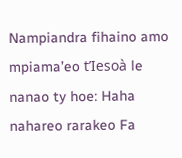Nampiandra fihaino amo mpiama’eo t’Iesoà le nanao ty hoe: Haha nahareo rarakeo Fa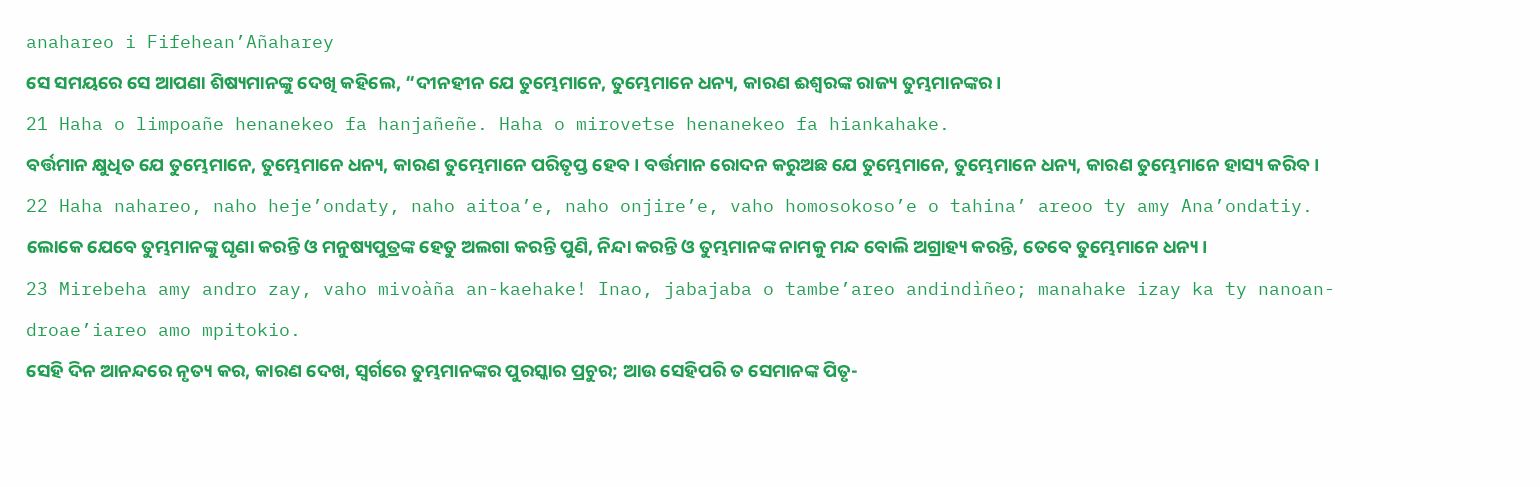anahareo i Fifehean’Añaharey
ସେ ସମୟରେ ସେ ଆପଣା ଶିଷ୍ୟମାନଙ୍କୁ ଦେଖି କହିଲେ, “ଦୀନହୀନ ଯେ ତୁମ୍ଭେମାନେ, ତୁମ୍ଭେମାନେ ଧନ୍ୟ, କାରଣ ଈଶ୍ବରଙ୍କ ରାଜ୍ୟ ତୁମ୍ଭମାନଙ୍କର।
21 Haha o limpoañe henanekeo fa hanjañeñe. Haha o mirovetse henanekeo fa hiankahake.
ବର୍ତ୍ତମାନ କ୍ଷୁଧିତ ଯେ ତୁମ୍ଭେମାନେ, ତୁମ୍ଭେମାନେ ଧନ୍ୟ, କାରଣ ତୁମ୍ଭେମାନେ ପରିତୃପ୍ତ ହେବ। ବର୍ତ୍ତମାନ ରୋଦନ କରୁଅଛ ଯେ ତୁମ୍ଭେମାନେ, ତୁମ୍ଭେମାନେ ଧନ୍ୟ, କାରଣ ତୁମ୍ଭେମାନେ ହାସ୍ୟ କରିବ।
22 Haha nahareo, naho heje’ondaty, naho aitoa’e, naho onjire’e, vaho homosokoso’e o tahina’ areoo ty amy Ana’ondatiy.
ଲୋକେ ଯେବେ ତୁମ୍ଭମାନଙ୍କୁ ଘୃଣା କରନ୍ତି ଓ ମନୁଷ୍ୟପୁତ୍ରଙ୍କ ହେତୁ ଅଲଗା କରନ୍ତି ପୁଣି, ନିନ୍ଦା କରନ୍ତି ଓ ତୁମ୍ଭମାନଙ୍କ ନାମକୁ ମନ୍ଦ ବୋଲି ଅଗ୍ରାହ୍ୟ କରନ୍ତି, ତେବେ ତୁମ୍ଭେମାନେ ଧନ୍ୟ।
23 Mirebeha amy andro zay, vaho mivoàña an-kaehake! Inao, jabajaba o tambe’areo andindìñeo; manahake izay ka ty nanoan-droae’iareo amo mpitokio.
ସେହି ଦିନ ଆନନ୍ଦରେ ନୃତ୍ୟ କର, କାରଣ ଦେଖ, ସ୍ୱର୍ଗରେ ତୁମ୍ଭମାନଙ୍କର ପୁରସ୍କାର ପ୍ରଚୁର; ଆଉ ସେହିପରି ତ ସେମାନଙ୍କ ପିତୃ-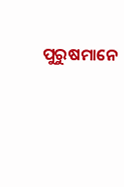ପୁରୁଷମାନେ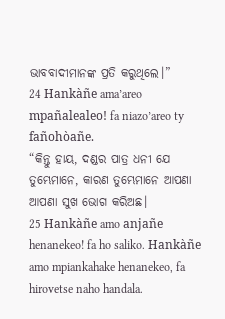ଭାବବାଦୀମାନଙ୍କ ପ୍ରତି କରୁଥିଲେ।”
24 Hankàñe ama’areo mpañalealeo! fa niazo’areo ty fañohòañe.
“କିନ୍ତୁ ହାୟ, ଦଣ୍ଡର ପାତ୍ର ଧନୀ ଯେ ତୁମ୍ଭେମାନେ, କାରଣ ତୁମ୍ଭେମାନେ ଆପଣା ଆପଣା ସୁଖ ଭୋଗ କରିଅଛ।
25 Hankàñe amo anjañe henanekeo! fa ho saliko. Hankàñe amo mpiankahake henanekeo, fa hirovetse naho handala.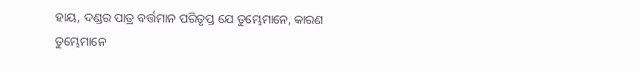ହାୟ, ଦଣ୍ଡର ପାତ୍ର ବର୍ତ୍ତମାନ ପରିତୃପ୍ତ ଯେ ତୁମ୍ଭେମାନେ, କାରଣ ତୁମ୍ଭେମାନେ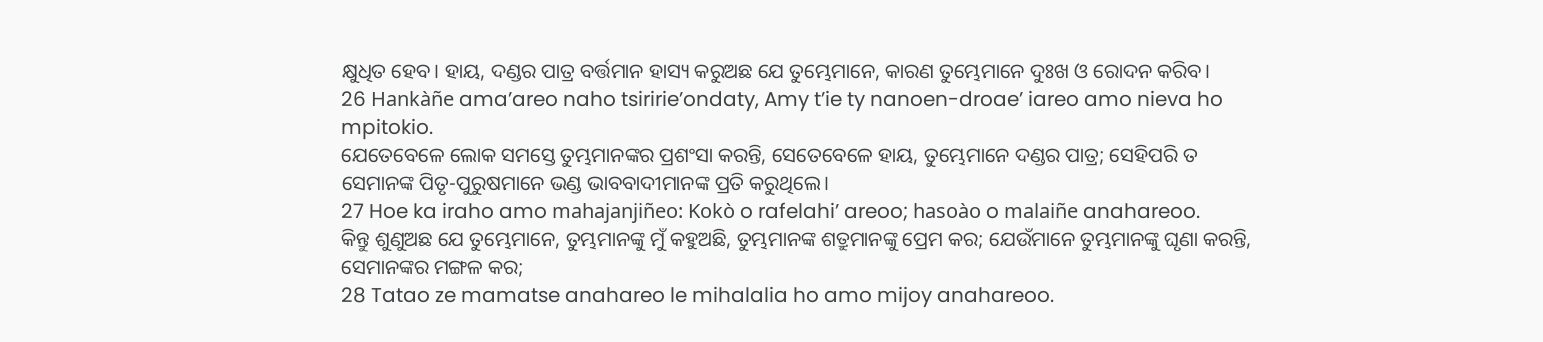କ୍ଷୁଧିତ ହେବ। ହାୟ, ଦଣ୍ଡର ପାତ୍ର ବର୍ତ୍ତମାନ ହାସ୍ୟ କରୁଅଛ ଯେ ତୁମ୍ଭେମାନେ, କାରଣ ତୁମ୍ଭେମାନେ ଦୁଃଖ ଓ ରୋଦନ କରିବ।
26 Hankàñe ama’areo naho tsiririe’ondaty, Amy t’ie ty nanoen-droae’ iareo amo nieva ho mpitokio.
ଯେତେବେଳେ ଲୋକ ସମସ୍ତେ ତୁମ୍ଭମାନଙ୍କର ପ୍ରଶଂସା କରନ୍ତି, ସେତେବେଳେ ହାୟ, ତୁମ୍ଭେମାନେ ଦଣ୍ଡର ପାତ୍ର; ସେହିପରି ତ ସେମାନଙ୍କ ପିତୃ-ପୁରୁଷମାନେ ଭଣ୍ଡ ଭାବବାଦୀମାନଙ୍କ ପ୍ରତି କରୁଥିଲେ।
27 Hoe ka iraho amo mahajanjiñeo: Kokò o rafelahi’ areoo; hasoào o malaiñe anahareoo.
କିନ୍ତୁ ଶୁଣୁଅଛ ଯେ ତୁମ୍ଭେମାନେ, ତୁମ୍ଭମାନଙ୍କୁ ମୁଁ କହୁଅଛି, ତୁମ୍ଭମାନଙ୍କ ଶତ୍ରୁମାନଙ୍କୁ ପ୍ରେମ କର; ଯେଉଁମାନେ ତୁମ୍ଭମାନଙ୍କୁ ଘୃଣା କରନ୍ତି, ସେମାନଙ୍କର ମଙ୍ଗଳ କର;
28 Tatao ze mamatse anahareo le mihalalia ho amo mijoy anahareoo.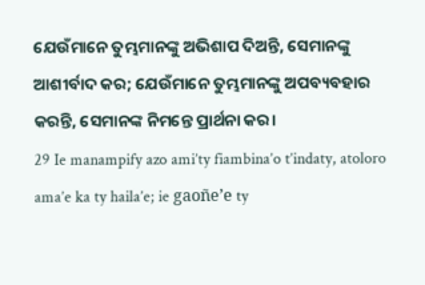ଯେଉଁମାନେ ତୁମ୍ଭମାନଙ୍କୁ ଅଭିଶାପ ଦିଅନ୍ତି, ସେମାନଙ୍କୁ ଆଶୀର୍ବାଦ କର; ଯେଉଁମାନେ ତୁମ୍ଭମାନଙ୍କୁ ଅପବ୍ୟବହାର କରନ୍ତି, ସେମାନଙ୍କ ନିମନ୍ତେ ପ୍ରାର୍ଥନା କର।
29 Ie manampify azo ami’ty fiambina’o t’indaty, atoloro ama’e ka ty haila’e; ie gaoñe’e ty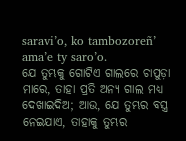saravi’o, ko tambozoreñ’ ama’e ty saro’o.
ଯେ ତୁମ୍ଭକୁ ଗୋଟିଏ ଗାଲରେ ଚାପୁଡ଼ା ମାରେ, ତାହା ପ୍ରତି ଅନ୍ୟ ଗାଲ ମଧ୍ୟ ଦେଖାଇଦିଅ; ଆଉ, ଯେ ତୁମ୍ଭର ବସ୍ତ୍ର ନେଇଯାଏ, ତାହାକୁ ତୁମ୍ଭର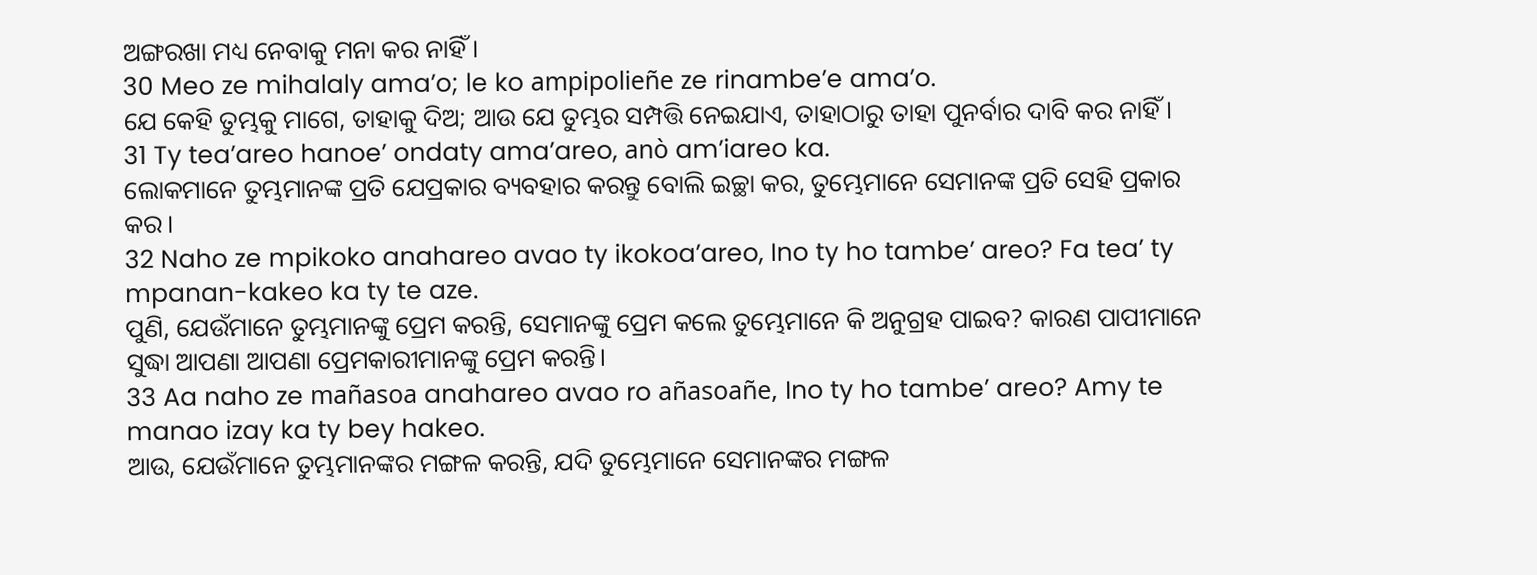ଅଙ୍ଗରଖା ମଧ୍ୟ ନେବାକୁ ମନା କର ନାହିଁ।
30 Meo ze mihalaly ama’o; le ko ampipolieñe ze rinambe’e ama’o.
ଯେ କେହି ତୁମ୍ଭକୁ ମାଗେ, ତାହାକୁ ଦିଅ; ଆଉ ଯେ ତୁମ୍ଭର ସମ୍ପତ୍ତି ନେଇଯାଏ, ତାହାଠାରୁ ତାହା ପୁନର୍ବାର ଦାବି କର ନାହିଁ।
31 Ty tea’areo hanoe’ ondaty ama’areo, anò am’iareo ka.
ଲୋକମାନେ ତୁମ୍ଭମାନଙ୍କ ପ୍ରତି ଯେପ୍ରକାର ବ୍ୟବହାର କରନ୍ତୁ ବୋଲି ଇଚ୍ଛା କର, ତୁମ୍ଭେମାନେ ସେମାନଙ୍କ ପ୍ରତି ସେହି ପ୍ରକାର କର।
32 Naho ze mpikoko anahareo avao ty ikokoa’areo, Ino ty ho tambe’ areo? Fa tea’ ty mpanan-kakeo ka ty te aze.
ପୁଣି, ଯେଉଁମାନେ ତୁମ୍ଭମାନଙ୍କୁ ପ୍ରେମ କରନ୍ତି, ସେମାନଙ୍କୁ ପ୍ରେମ କଲେ ତୁମ୍ଭେମାନେ କି ଅନୁଗ୍ରହ ପାଇବ? କାରଣ ପାପୀମାନେ ସୁଦ୍ଧା ଆପଣା ଆପଣା ପ୍ରେମକାରୀମାନଙ୍କୁ ପ୍ରେମ କରନ୍ତି।
33 Aa naho ze mañasoa anahareo avao ro añasoañe, Ino ty ho tambe’ areo? Amy te manao izay ka ty bey hakeo.
ଆଉ, ଯେଉଁମାନେ ତୁମ୍ଭମାନଙ୍କର ମଙ୍ଗଳ କରନ୍ତି, ଯଦି ତୁମ୍ଭେମାନେ ସେମାନଙ୍କର ମଙ୍ଗଳ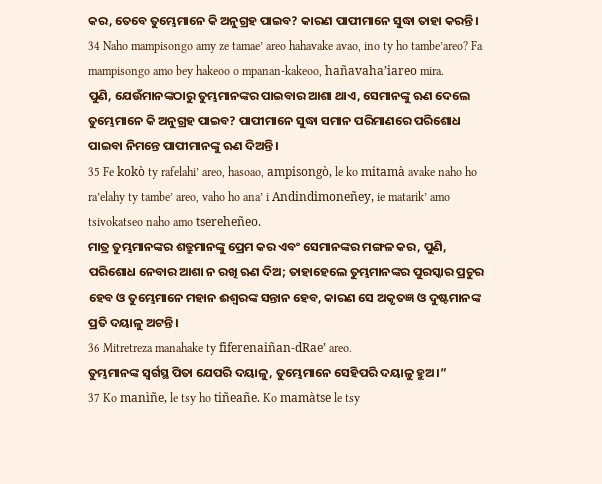କର, ତେବେ ତୁମ୍ଭେମାନେ କି ଅନୁଗ୍ରହ ପାଇବ? କାରଣ ପାପୀମାନେ ସୁଦ୍ଧା ତାହା କରନ୍ତି।
34 Naho mampisongo amy ze tamae’ areo hahavake avao, ino ty ho tambe’areo? Fa mampisongo amo bey hakeoo o mpanan-kakeoo, hañavaha’iareo mira.
ପୁଣି, ଯେଉଁମାନଙ୍କଠାରୁ ତୁମ୍ଭମାନଙ୍କର ପାଇବାର ଆଶା ଥାଏ, ସେମାନଙ୍କୁ ଋଣ ଦେଲେ ତୁମ୍ଭେମାନେ କି ଅନୁଗ୍ରହ ପାଇବ? ପାପୀମାନେ ସୁଦ୍ଧା ସମାନ ପରିମାଣରେ ପରିଶୋଧ ପାଇବା ନିମନ୍ତେ ପାପୀମାନଙ୍କୁ ଋଣ ଦିଅନ୍ତି।
35 Fe kokò ty rafelahi’ areo, hasoao, ampisongò, le ko mitamà avake naho ho ra’elahy ty tambe’ areo, vaho ho ana’ i Andindimoneñey, ie matarik’ amo tsivokatseo naho amo tsereheñeo.
ମାତ୍ର ତୁମ୍ଭମାନଙ୍କର ଶତ୍ରୁମାନଙ୍କୁ ପ୍ରେମ କର ଏବଂ ସେମାନଙ୍କର ମଙ୍ଗଳ କର, ପୁଣି, ପରିଶୋଧ ନେବାର ଆଶା ନ ରଖି ଋଣ ଦିଅ; ତାହାହେଲେ ତୁମ୍ଭମାନଙ୍କର ପୁରସ୍କାର ପ୍ରଚୁର ହେବ ଓ ତୁମ୍ଭେମାନେ ମହାନ ଈଶ୍ବରଙ୍କ ସନ୍ତାନ ହେବ, କାରଣ ସେ ଅକୃତଜ୍ଞ ଓ ଦୁଷ୍ଟମାନଙ୍କ ପ୍ରତି ଦୟାଳୁ ଅଟନ୍ତି।
36 Mitretreza manahake ty fiferenaiñan-dRae’ areo.
ତୁମ୍ଭମାନଙ୍କ ସ୍ୱର୍ଗସ୍ଥ ପିତା ଯେପରି ଦୟାଳୁ, ତୁମ୍ଭେମାନେ ସେହିପରି ଦୟାଳୁ ହୁଅ।”
37 Ko manìñe, le tsy ho tiñeañe. Ko mamàtse le tsy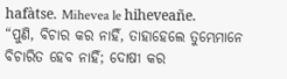hafàtse. Mihevea le hiheveañe.
“ପୁଣି, ବିଚାର କର ନାହିଁ, ତାହାହେଲେ ତୁମ୍ଭେମାନେ ବିଚାରିତ ହେବ ନାହିଁ; ଦୋଷୀ କର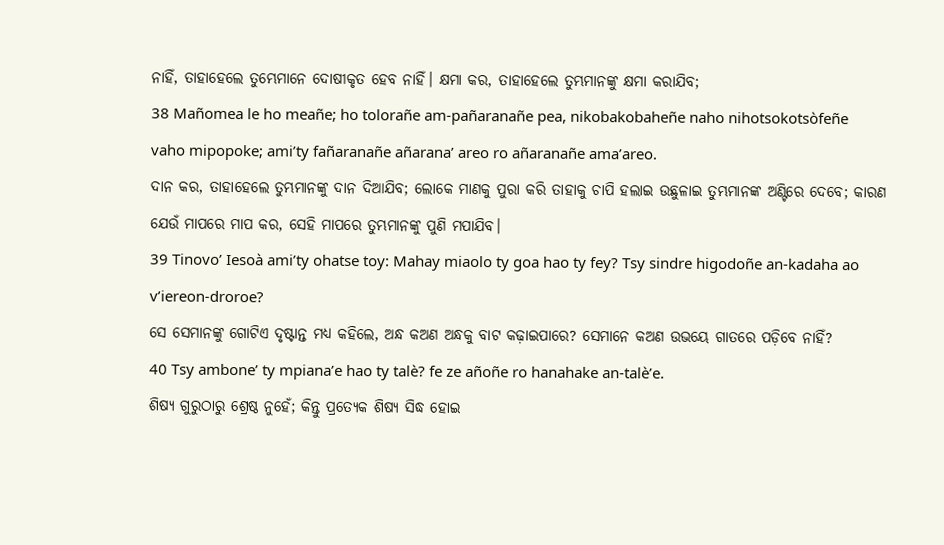ନାହିଁ, ତାହାହେଲେ ତୁମ୍ଭେମାନେ ଦୋଷୀକୃତ ହେବ ନାହିଁ। କ୍ଷମା କର, ତାହାହେଲେ ତୁମ୍ଭମାନଙ୍କୁ କ୍ଷମା କରାଯିବ;
38 Mañomea le ho meañe; ho tolorañe am-pañaranañe pea, nikobakobaheñe naho nihotsokotsòfeñe vaho mipopoke; ami’ty fañaranañe añarana’ areo ro añaranañe ama’areo.
ଦାନ କର, ତାହାହେଲେ ତୁମ୍ଭମାନଙ୍କୁ ଦାନ ଦିଆଯିବ; ଲୋକେ ମାଣକୁ ପୁରା କରି ତାହାକୁ ଚାପି ହଲାଇ ଉଛୁଳାଇ ତୁମ୍ଭମାନଙ୍କ ଅଣ୍ଟିରେ ଦେବେ; କାରଣ ଯେଉଁ ମାପରେ ମାପ କର, ସେହି ମାପରେ ତୁମ୍ଭମାନଙ୍କୁ ପୁଣି ମପାଯିବ।
39 Tinovo’ Iesoà ami’ty ohatse toy: Mahay miaolo ty goa hao ty fey? Tsy sindre higodoñe an-kadaha ao v’iereon-droroe?
ସେ ସେମାନଙ୍କୁ ଗୋଟିଏ ଦୃଷ୍ଟାନ୍ତ ମଧ୍ୟ କହିଲେ, ଅନ୍ଧ କଅଣ ଅନ୍ଧକୁ ବାଟ କଢ଼ାଇପାରେ? ସେମାନେ କଅଣ ଉଭୟେ ଗାତରେ ପଡ଼ିବେ ନାହିଁ?
40 Tsy ambone’ ty mpiana’e hao ty talè? fe ze añoñe ro hanahake an-talè’e.
ଶିଷ୍ୟ ଗୁରୁଠାରୁ ଶ୍ରେଷ୍ଠ ନୁହେଁ; କିନ୍ତୁ ପ୍ରତ୍ୟେକ ଶିଷ୍ୟ ସିଦ୍ଧ ହୋଇ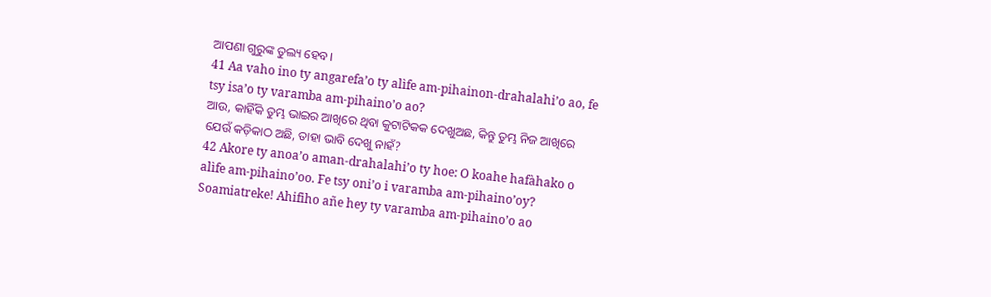ଆପଣା ଗୁରୁଙ୍କ ତୁଲ୍ୟ ହେବ।
41 Aa vaho ino ty angarefa’o ty alìfe am-pihainon-drahalahi’o ao, fe tsy isa’o ty varamba am-pihaino’o ao?
ଆଉ, କାହିଁକି ତୁମ୍ଭ ଭାଇର ଆଖିରେ ଥିବା କୁଟାଟିକକ ଦେଖୁଅଛ, କିନ୍ତୁ ତୁମ୍ଭ ନିଜ ଆଖିରେ ଯେଉଁ କଡ଼ିକାଠ ଅଛି, ତାହା ଭାବି ଦେଖୁ ନାହଁ?
42 Akore ty anoa’o aman-drahalahi’o ty hoe: O koahe hafàhako o alìfe am-pihaino’oo. Fe tsy oni’o i varamba am-pihaino’oy? Soamiatreke! Ahifiho añe hey ty varamba am-pihaino’o ao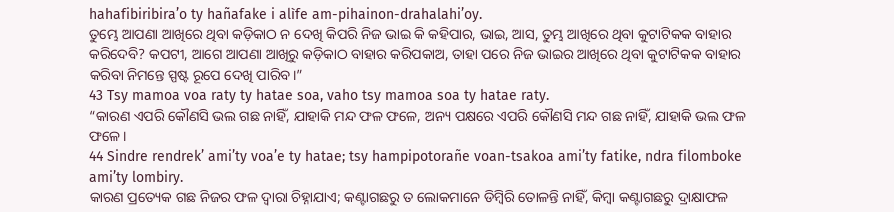hahafibiribira’o ty hañafake i alìfe am-pihainon-drahalahi’oy.
ତୁମ୍ଭେ ଆପଣା ଆଖିରେ ଥିବା କଡ଼ିକାଠ ନ ଦେଖି କିପରି ନିଜ ଭାଇ କି କହିପାର, ଭାଇ, ଆସ, ତୁମ୍ଭ ଆଖିରେ ଥିବା କୁଟାଟିକକ ବାହାର କରିଦେବି? କପଟୀ, ଆଗେ ଆପଣା ଆଖିରୁ କଡ଼ିକାଠ ବାହାର କରିପକାଅ, ତାହା ପରେ ନିଜ ଭାଇର ଆଖିରେ ଥିବା କୁଟାଟିକକ ବାହାର କରିବା ନିମନ୍ତେ ସ୍ପଷ୍ଟ ରୂପେ ଦେଖି ପାରିବ।”
43 Tsy mamoa voa raty ty hatae soa, vaho tsy mamoa soa ty hatae raty.
“କାରଣ ଏପରି କୌଣସି ଭଲ ଗଛ ନାହିଁ, ଯାହାକି ମନ୍ଦ ଫଳ ଫଳେ, ଅନ୍ୟ ପକ୍ଷରେ ଏପରି କୌଣସି ମନ୍ଦ ଗଛ ନାହିଁ, ଯାହାକି ଭଲ ଫଳ ଫଳେ।
44 Sindre rendrek’ ami’ty voa’e ty hatae; tsy hampipotorañe voan-tsakoa ami’ty fatike, ndra filomboke ami’ty lombiry.
କାରଣ ପ୍ରତ୍ୟେକ ଗଛ ନିଜର ଫଳ ଦ୍ୱାରା ଚିହ୍ନାଯାଏ; କଣ୍ଟାଗଛରୁ ତ ଲୋକମାନେ ଡିମ୍ବିରି ତୋଳନ୍ତି ନାହିଁ, କିମ୍ବା କଣ୍ଟାଗଛରୁ ଦ୍ରାକ୍ଷାଫଳ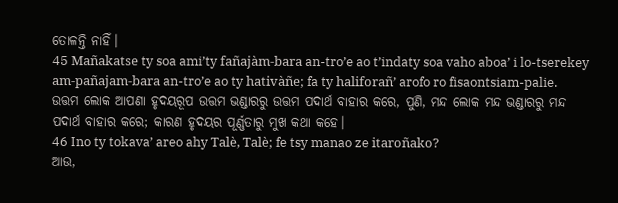ତୋଳନ୍ତି ନାହିଁ।
45 Mañakatse ty soa ami’ty fañajàm-bara an-tro’e ao t’indaty soa vaho aboa’ i lo-tserekey am-pañajam-bara an-tro’e ao ty hativàñe; fa ty haliforañ’ arofo ro fisaontsiam-palie.
ଉତ୍ତମ ଲୋକ ଆପଣା ହୃଦୟରୂପ ଉତ୍ତମ ଭଣ୍ଡାରରୁ ଉତ୍ତମ ପଦାର୍ଥ ବାହାର କରେ, ପୁଣି, ମନ୍ଦ ଲୋକ ମନ୍ଦ ଭଣ୍ଡାରରୁ ମନ୍ଦ ପଦାର୍ଥ ବାହାର କରେ; କାରଣ ହୃଦୟର ପୂର୍ଣ୍ଣତାରୁ ମୁଖ କଥା କହେ।
46 Ino ty tokava’ areo ahy Talè, Talè; fe tsy manao ze itaroñako?
ଆଉ,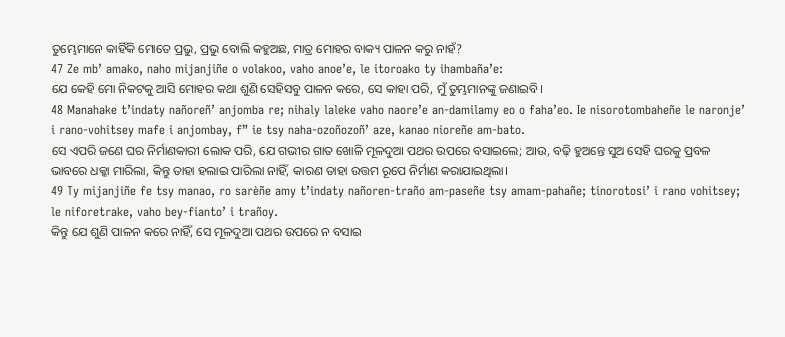ତୁମ୍ଭେମାନେ କାହିଁକି ମୋତେ ପ୍ରଭୁ, ପ୍ରଭୁ ବୋଲି କହୁଅଛ, ମାତ୍ର ମୋହର ବାକ୍ୟ ପାଳନ କରୁ ନାହଁ?
47 Ze mb’ amako, naho mijanjiñe o volakoo, vaho anoe’e, le itoroako ty ihambaña’e:
ଯେ କେହି ମୋ ନିକଟକୁ ଆସି ମୋହର କଥା ଶୁଣି ସେହିସବୁ ପାଳନ କରେ, ସେ କାହା ପରି, ମୁଁ ତୁମ୍ଭମାନଙ୍କୁ ଜଣାଇବି।
48 Manahake t’indaty nañoreñ’ anjomba re; nihaly laleke vaho naore’e an-damilamy eo o faha’eo. Ie nisorotombaheñe le naronje’ i rano-vohitsey mafe i anjombay, f” ie tsy naha-ozoñozoñ’ aze, kanao nioreñe am-bato.
ସେ ଏପରି ଜଣେ ଘର ନିର୍ମାଣକାରୀ ଲୋକ ପରି, ଯେ ଗଭୀର ଗାତ ଖୋଳି ମୂଳଦୁଆ ପଥର ଉପରେ ବସାଇଲେ; ଆଉ, ବଢ଼ି ହୁଅନ୍ତେ ସୁଅ ସେହି ଘରକୁ ପ୍ରବଳ ଭାବରେ ଧକ୍କା ମାରିଲା, କିନ୍ତୁ ତାହା ହଲାଇ ପାରିଲା ନାହିଁ, କାରଣ ତାହା ଉତ୍ତମ ରୂପେ ନିର୍ମାଣ କରାଯାଇଥିଲା।
49 Ty mijanjiñe fe tsy manao, ro sarèñe amy t’indaty nañoren-traño am-paseñe tsy amam-pahañe; tinorotosi’ i rano vohitsey; le niforetrake, vaho bey-fianto’ i trañoy.
କିନ୍ତୁ ଯେ ଶୁଣି ପାଳନ କରେ ନାହିଁ, ସେ ମୂଳଦୁଆ ପଥର ଉପରେ ନ ବସାଇ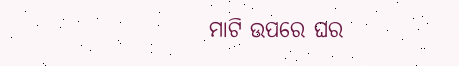ମାଟି ଉପରେ ଘର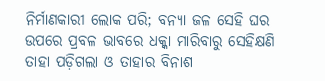ନିର୍ମାଣକାରୀ ଲୋକ ପରି; ବନ୍ୟା ଜଳ ସେହି ଘର ଉପରେ ପ୍ରବଳ ଭାବରେ ଧକ୍କା ମାରିବାରୁ ସେହିକ୍ଷଣି ତାହା ପଡ଼ିଗଲା ଓ ତାହାର ବିନାଶ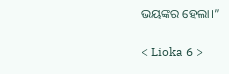ଭୟଙ୍କର ହେଲା।”

< Lioka 6 >